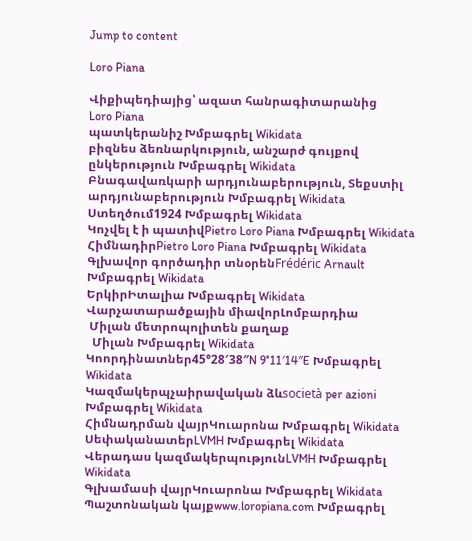Jump to content

Loro Piana

Վիքիպեդիայից՝ ազատ հանրագիտարանից
Loro Piana
պատկերանիշ Խմբագրել Wikidata
բիզնես ձեռնարկություն, անշարժ գույքով ընկերություն Խմբագրել Wikidata
Բնագավառկարի արդյունաբերություն, Տեքստիլ արդյունաբերություն Խմբագրել Wikidata
Ստեղծում1924 Խմբագրել Wikidata
Կոչվել է ի պատիվPietro Loro Piana Խմբագրել Wikidata
ՀիմնադիրPietro Loro Piana Խմբագրել Wikidata
Գլխավոր գործադիր տնօրենFrédéric Arnault Խմբագրել Wikidata
ԵրկիրԻտալիա Խմբագրել Wikidata
Վարչատարածքային միավորԼոմբարդիա
 Միլան մետրոպոլիտեն քաղաք
  Միլան Խմբագրել Wikidata
Կոորդինատներ45°28′38″N 9°11′14″E Խմբագրել Wikidata
Կազմակերպչաիրավական ձևsocietà per azioni Խմբագրել Wikidata
Հիմնադրման վայրԿուարոնա Խմբագրել Wikidata
ՍեփականատերLVMH Խմբագրել Wikidata
Վերադաս կազմակերպությունLVMH Խմբագրել Wikidata
Գլխամասի վայրԿուարոնա Խմբագրել Wikidata
Պաշտոնական կայքwww.loropiana.com Խմբագրել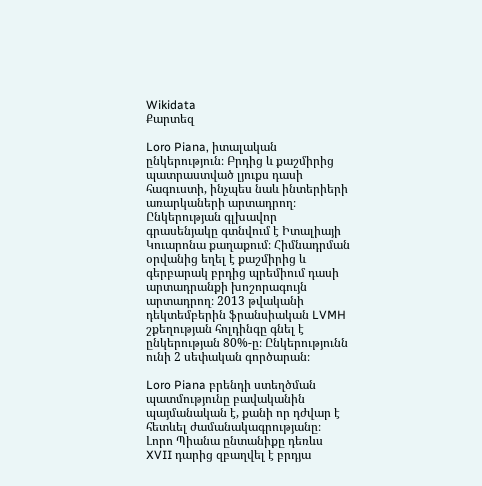Wikidata
Քարտեզ

Loro Piana, իտալական ընկերություն։ Բրդից և քաշմիրից պատրաստված լյուքս դասի հագուստի, ինչպես նաև ինտերիերի առարկաների արտադրող։ Ընկերության գլխավոր գրասենյակը գտնվում է Իտալիայի Կուարոնա քաղաքում։ Հիմնադրման օրվանից եղել է քաշմիրից և գերբարակ բրդից պրեմիում դասի արտադրանքի խոշորագույն արտադրող։ 2013 թվականի դեկտեմբերին ֆրանսիական LVMH շքեղության հոլդինգը գնել է ընկերության 80%-ը։ Ընկերությունն ունի 2 սեփական գործարան։

Loro Piana բրենդի ստեղծման պատմությունը բավականին պայմանական է, քանի որ դժվար է հետևել ժամանակագրությանը։ Լորո Պիանա ընտանիքը դեռևս XVII դարից զբաղվել է բրդյա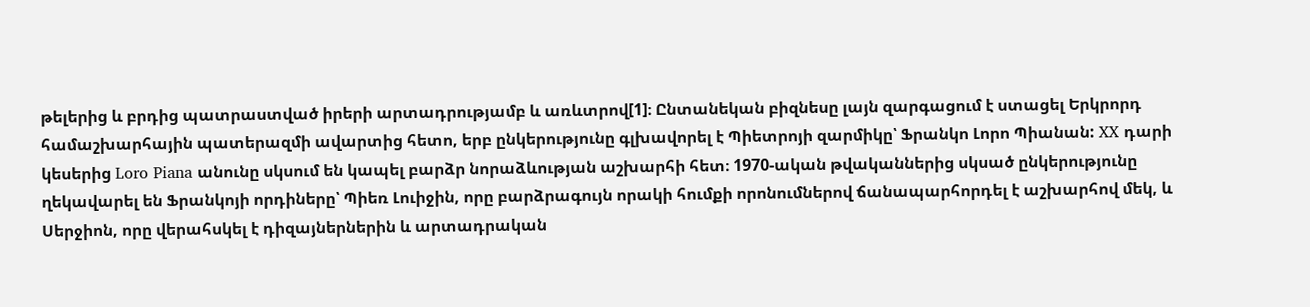թելերից և բրդից պատրաստված իրերի արտադրությամբ և առևտրով[1]։ Ընտանեկան բիզնեսը լայն զարգացում է ստացել Երկրորդ համաշխարհային պատերազմի ավարտից հետո, երբ ընկերությունը գլխավորել է Պիետրոյի զարմիկը՝ Ֆրանկո Լորո Պիանան: XX դարի կեսերից Loro Piana անունը սկսում են կապել բարձր նորաձևության աշխարհի հետ։ 1970-ական թվականներից սկսած ընկերությունը ղեկավարել են Ֆրանկոյի որդիները՝ Պիեռ Լուիջին, որը բարձրագույն որակի հումքի որոնումներով ճանապարհորդել է աշխարհով մեկ, և Սերջիոն, որը վերահսկել է դիզայներներին և արտադրական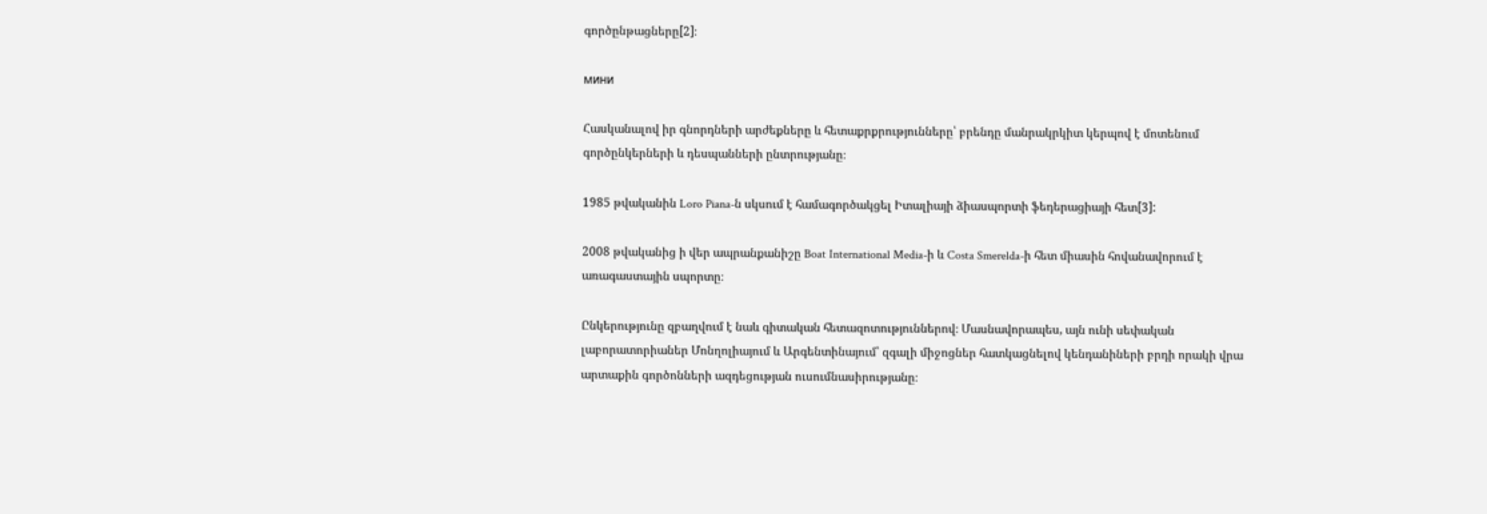գործընթացները[2]։

мини

Հասկանալով իր գնորդների արժեքները և հետաքրքրությունները՝ բրենդը մանրակրկիտ կերպով է մոտենում գործընկերների և դեսպանների ընտրությանը։

1985 թվականին Loro Piana-ն սկսում է համագործակցել Իտալիայի ձիասպորտի ֆեդերացիայի հետ[3]:

2008 թվականից ի վեր ապրանքանիշը Boat International Media-ի և Costa Smerelda-ի հետ միասին հովանավորում է առագաստային սպորտը։

Ընկերությունը զբաղվում է նաև գիտական հետազոտություններով։ Մասնավորապես, այն ունի սեփական լաբորատորիաներ Մոնղոլիայում և Արգենտինայում՝ զգալի միջոցներ հատկացնելով կենդանիների բրդի որակի վրա արտաքին գործոնների ազդեցության ուսումնասիրությանը։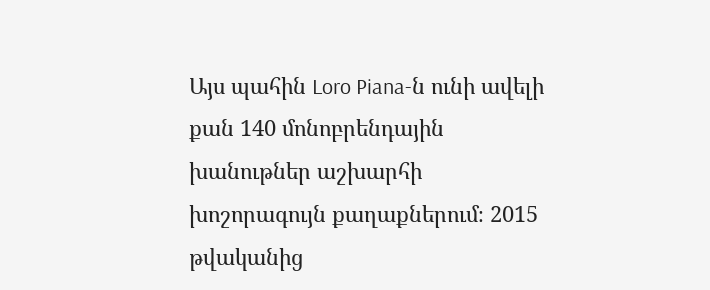Այս պահին Loro Piana-ն ունի ավելի քան 140 մոնոբրենդային խանութներ աշխարհի խոշորագույն քաղաքներում։ 2015 թվականից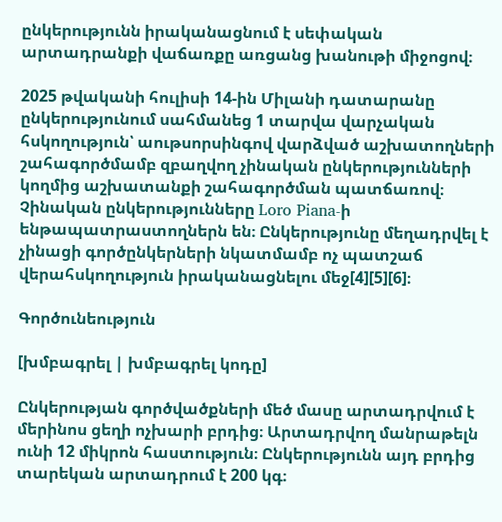ընկերությունն իրականացնում է սեփական արտադրանքի վաճառքը առցանց խանութի միջոցով։

2025 թվականի հուլիսի 14-ին Միլանի դատարանը ընկերությունում սահմանեց 1 տարվա վարչական հսկողություն՝ աութսորսինգով վարձված աշխատողների շահագործմամբ զբաղվող չինական ընկերությունների կողմից աշխատանքի շահագործման պատճառով։ Չինական ընկերությունները Loro Piana-ի ենթապատրաստողներն են։ Ընկերությունը մեղադրվել է չինացի գործընկերների նկատմամբ ոչ պատշաճ վերահսկողություն իրականացնելու մեջ[4][5][6]։

Գործունեություն

[խմբագրել | խմբագրել կոդը]

Ընկերության գործվածքների մեծ մասը արտադրվում է մերինոս ցեղի ոչխարի բրդից։ Արտադրվող մանրաթելն ունի 12 միկրոն հաստություն։ Ընկերությունն այդ բրդից տարեկան արտադրում է 200 կգ։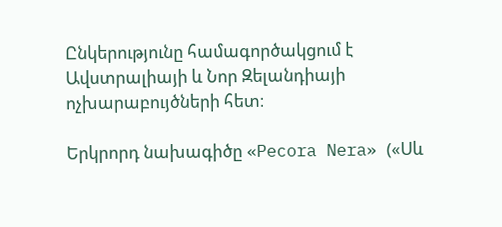Ընկերությունը համագործակցում է Ավստրալիայի և Նոր Զելանդիայի ոչխարաբույծների հետ։

Երկրորդ նախագիծը «Pecora Nera» («Սև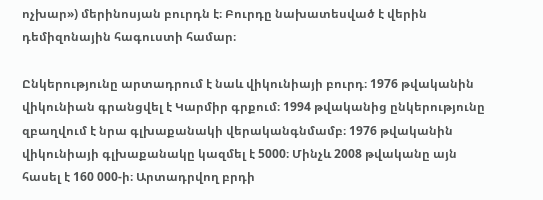ոչխար») մերինոսյան բուրդն է։ Բուրդը նախատեսված է վերին դեմիզոնային հագուստի համար։

Ընկերությունը արտադրում է նաև վիկունիայի բուրդ։ 1976 թվականին վիկունիան գրանցվել է Կարմիր գրքում։ 1994 թվականից ընկերությունը զբաղվում է նրա գլխաքանակի վերականգնմամբ։ 1976 թվականին վիկունիայի գլխաքանակը կազմել է 5000։ Մինչև 2008 թվականը այն հասել է 160 000-ի։ Արտադրվող բրդի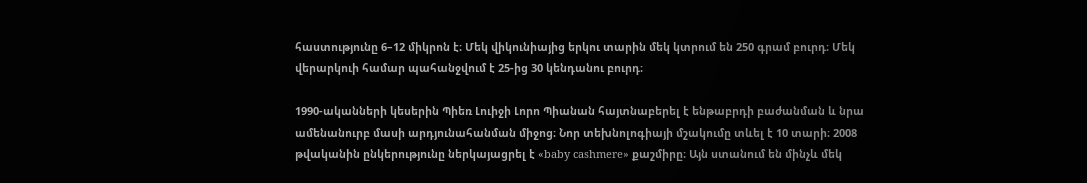հաստությունը 6–12 միկրոն է։ Մեկ վիկունիայից երկու տարին մեկ կտրում են 250 գրամ բուրդ։ Մեկ վերարկուի համար պահանջվում է 25-ից 30 կենդանու բուրդ։

1990-ականների կեսերին Պիեռ Լուիջի Լորո Պիանան հայտնաբերել է ենթաբրդի բաժանման և նրա ամենանուրբ մասի արդյունահանման միջոց։ Նոր տեխնոլոգիայի մշակումը տևել է 10 տարի։ 2008 թվականին ընկերությունը ներկայացրել է «baby cashmere» քաշմիրը։ Այն ստանում են մինչև մեկ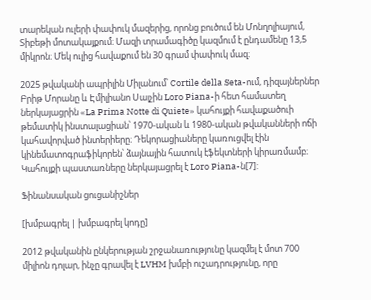տարեկան ուլերի փափուկ մազերից, որոնց բուծում են Մոնղոլիայում, Տիբեթի մոտակայքում։ Մազի տրամագիծը կազմում է ընդամենը 13,5 միկրոն։ Մեկ ուլից հավաքում են 30 գրամ փափուկ մազ։

2025 թվականի ապրիլին Միլանում՝ Cortile della Seta-ում, դիզայներներ Բրիթ Մորանը և Էմիլիանո Սալչին Loro Piana-ի հետ համատեղ ներկայացրին «La Prima Notte di Quiete» կահույքի հավաքածուի թեմատիկ ինստալացիան՝ 1970-ական և 1980-ական թվականների ոճի կահավորված ինտերիերը։ Դեկորացիաները կառուցվել էին կինեմատոգրաֆիկորեն՝ ձայնային հատուկ էֆեկտների կիրառմամբ։ Կահույքի պաստառները ներկայացրել է Loro Piana-ն[7]:

Ֆինանսական ցուցանիշներ

[խմբագրել | խմբագրել կոդը]

2012 թվականին ընկերության շրջանառությունը կազմել է մոտ 700 միլիոն դոլար, ինչը գրավել է LVHM խմբի ուշադրությունը, որը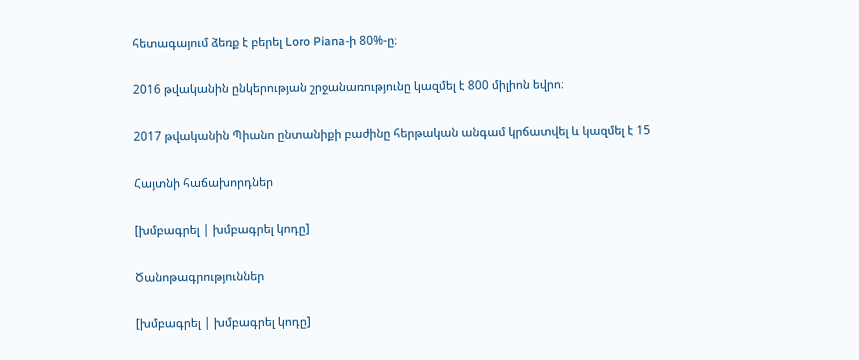հետագայում ձեռք է բերել Loro Piana-ի 80%-ը։

2016 թվականին ընկերության շրջանառությունը կազմել է 800 միլիոն եվրո։

2017 թվականին Պիանո ընտանիքի բաժինը հերթական անգամ կրճատվել և կազմել է 15

Հայտնի հաճախորդներ

[խմբագրել | խմբագրել կոդը]

Ծանոթագրություններ

[խմբագրել | խմբագրել կոդը]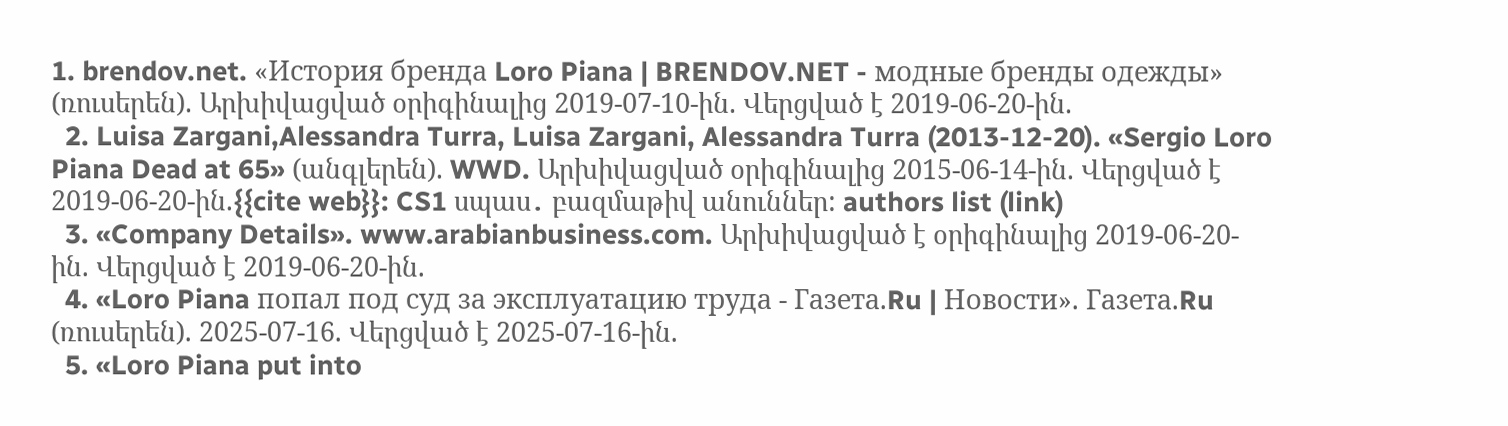1. brendov.net. «История бренда Loro Piana | BRENDOV.NET - модные бренды одежды» (ռուսերեն). Արխիվացված օրիգինալից 2019-07-10-ին. Վերցված է 2019-06-20-ին.
  2. Luisa Zargani,Alessandra Turra, Luisa Zargani, Alessandra Turra (2013-12-20). «Sergio Loro Piana Dead at 65» (անգլերեն). WWD. Արխիվացված օրիգինալից 2015-06-14-ին. Վերցված է 2019-06-20-ին.{{cite web}}: CS1 սպաս․ բազմաթիվ անուններ: authors list (link)
  3. «Company Details». www.arabianbusiness.com. Արխիվացված է օրիգինալից 2019-06-20-ին. Վերցված է 2019-06-20-ին.
  4. «Loro Piana попал под суд за эксплуатацию труда - Газета.Ru | Новости». Газета.Ru (ռուսերեն). 2025-07-16. Վերցված է 2025-07-16-ին.
  5. «Loro Piana put into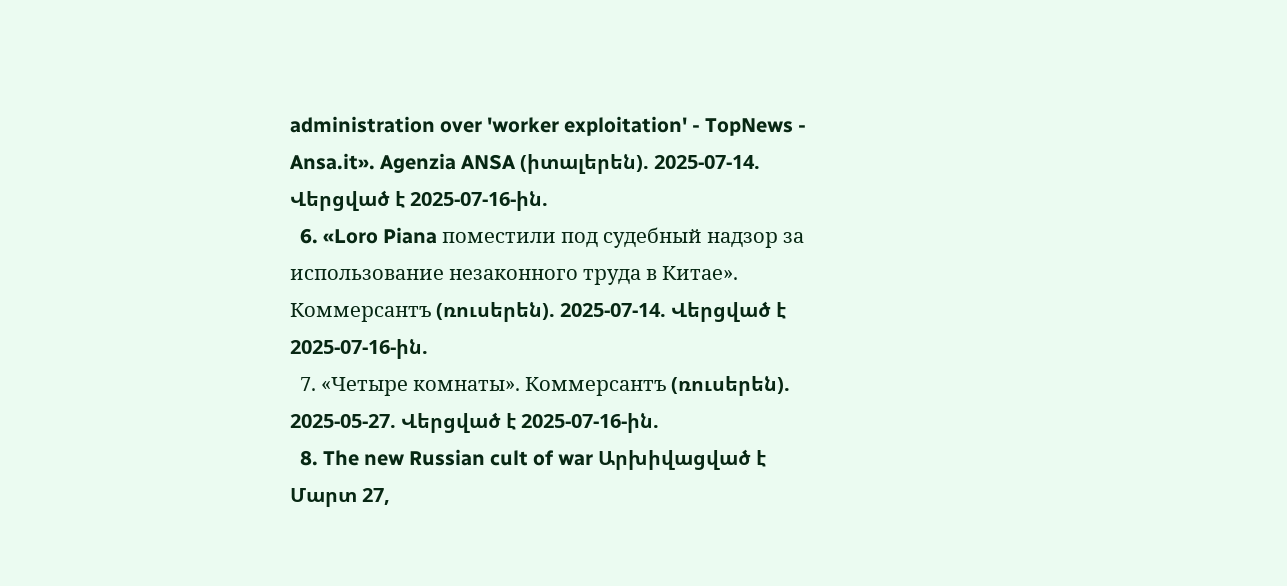administration over 'worker exploitation' - TopNews - Ansa.it». Agenzia ANSA (իտալերեն). 2025-07-14. Վերցված է 2025-07-16-ին.
  6. «Loro Piana поместили под судебный надзор за использование незаконного труда в Китае». Коммерсантъ (ռուսերեն). 2025-07-14. Վերցված է 2025-07-16-ին.
  7. «Четыре комнаты». Коммерсантъ (ռուսերեն). 2025-05-27. Վերցված է 2025-07-16-ին.
  8. The new Russian cult of war Արխիվացված է Մարտ 27,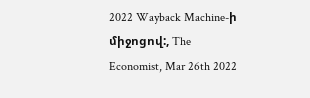2022 Wayback Machine-ի միջոցով:, The Economist, Mar 26th 2022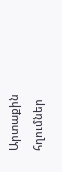Արտաքին հղումներ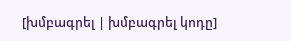[խմբագրել | խմբագրել կոդը]